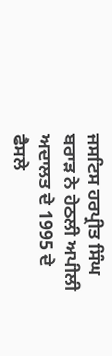ਜਸਟਿਸ ਹਰਪ੍ਰੀਤ ਸਿੰਘ ਬਰਾੜ ਨੇ ਹੇਠਲੀ ਅਪੀਲੀ ਅਦਾਲਤ ਦੇ 1995 ਦੇ ਫੈਸਲੇ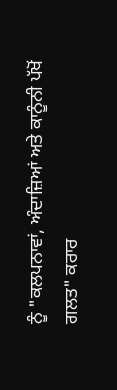ਨੂੰ "ਕਲਪਨਾਵਾਂ, ਅੰਦਾਜ਼ਿਆਂ ਅਤੇ ਕਾਨੂੰਨੀ ਪੱਖੋਂ ਗਲਤ" ਕਰਾਰ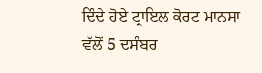ਦਿੰਦੇ ਹੋਏ ਟ੍ਰਾਇਲ ਕੋਰਟ ਮਾਨਸਾ ਵੱਲੋਂ 5 ਦਸੰਬਰ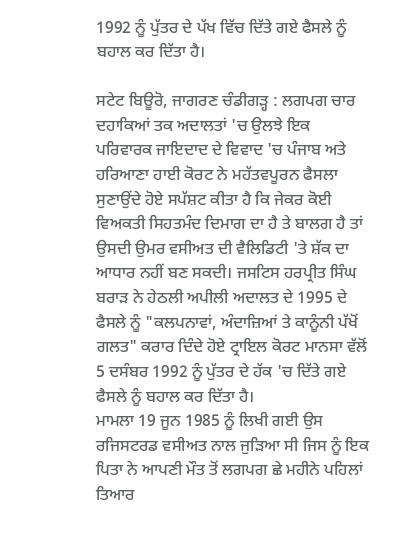1992 ਨੂੰ ਪੁੱਤਰ ਦੇ ਪੱਖ ਵਿੱਚ ਦਿੱਤੇ ਗਏ ਫੈਸਲੇ ਨੂੰ ਬਹਾਲ ਕਰ ਦਿੱਤਾ ਹੈ।

ਸਟੇਟ ਬਿਊਰੋ, ਜਾਗਰਣ ਚੰਡੀਗੜ੍ਹ : ਲਗਪਗ ਚਾਰ ਦਹਾਕਿਆਂ ਤਕ ਅਦਾਲਤਾਂ 'ਚ ਉਲਝੇ ਇਕ ਪਰਿਵਾਰਕ ਜਾਇਦਾਦ ਦੇ ਵਿਵਾਦ 'ਚ ਪੰਜਾਬ ਅਤੇ ਹਰਿਆਣਾ ਹਾਈ ਕੋਰਟ ਨੇ ਮਹੱਤਵਪੂਰਨ ਫੈਸਲਾ ਸੁਣਾਉਂਦੇ ਹੋਏ ਸਪੱਸ਼ਟ ਕੀਤਾ ਹੈ ਕਿ ਜੇਕਰ ਕੋਈ ਵਿਅਕਤੀ ਸਿਹਤਮੰਦ ਦਿਮਾਗ ਦਾ ਹੈ ਤੇ ਬਾਲਗ ਹੈ ਤਾਂ ਉਸਦੀ ਉਮਰ ਵਸੀਅਤ ਦੀ ਵੈਲਿਡਿਟੀ 'ਤੇ ਸ਼ੱਕ ਦਾ ਆਧਾਰ ਨਹੀਂ ਬਣ ਸਕਦੀ। ਜਸਟਿਸ ਹਰਪ੍ਰੀਤ ਸਿੰਘ ਬਰਾੜ ਨੇ ਹੇਠਲੀ ਅਪੀਲੀ ਅਦਾਲਤ ਦੇ 1995 ਦੇ ਫੈਸਲੇ ਨੂੰ "ਕਲਪਨਾਵਾਂ, ਅੰਦਾਜ਼ਿਆਂ ਤੇ ਕਾਨੂੰਨੀ ਪੱਖੋਂ ਗਲਤ" ਕਰਾਰ ਦਿੰਦੇ ਹੋਏ ਟ੍ਰਾਇਲ ਕੋਰਟ ਮਾਨਸਾ ਵੱਲੋਂ 5 ਦਸੰਬਰ 1992 ਨੂੰ ਪੁੱਤਰ ਦੇ ਹੱਕ 'ਚ ਦਿੱਤੇ ਗਏ ਫੈਸਲੇ ਨੂੰ ਬਹਾਲ ਕਰ ਦਿੱਤਾ ਹੈ।
ਮਾਮਲਾ 19 ਜੂਨ 1985 ਨੂੰ ਲਿਖੀ ਗਈ ਉਸ ਰਜਿਸਟਰਡ ਵਸੀਅਤ ਨਾਲ ਜੁੜਿਆ ਸੀ ਜਿਸ ਨੂੰ ਇਕ ਪਿਤਾ ਨੇ ਆਪਣੀ ਮੌਤ ਤੋਂ ਲਗਪਗ ਛੇ ਮਹੀਨੇ ਪਹਿਲਾਂ ਤਿਆਰ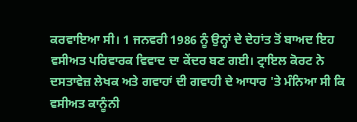ਕਰਵਾਇਆ ਸੀ। 1 ਜਨਵਰੀ 1986 ਨੂੰ ਉਨ੍ਹਾਂ ਦੇ ਦੇਹਾਂਤ ਤੋਂ ਬਾਅਦ ਇਹ ਵਸੀਅਤ ਪਰਿਵਾਰਕ ਵਿਵਾਦ ਦਾ ਕੇਂਦਰ ਬਣ ਗਈ। ਟ੍ਰਾਇਲ ਕੋਰਟ ਨੇ ਦਸਤਾਵੇਜ਼ ਲੇਖਕ ਅਤੇ ਗਵਾਹਾਂ ਦੀ ਗਵਾਹੀ ਦੇ ਆਧਾਰ 'ਤੇ ਮੰਨਿਆ ਸੀ ਕਿ ਵਸੀਅਤ ਕਾਨੂੰਨੀ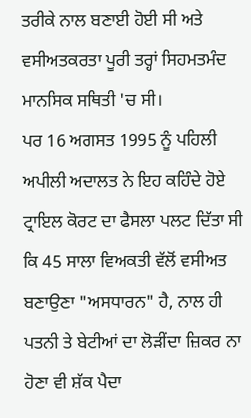ਤਰੀਕੇ ਨਾਲ ਬਣਾਈ ਹੋਈ ਸੀ ਅਤੇ ਵਸੀਅਤਕਰਤਾ ਪੂਰੀ ਤਰ੍ਹਾਂ ਸਿਹਮਤਮੰਦ ਮਾਨਸਿਕ ਸਥਿਤੀ 'ਚ ਸੀ।
ਪਰ 16 ਅਗਸਤ 1995 ਨੂੰ ਪਹਿਲੀ ਅਪੀਲੀ ਅਦਾਲਤ ਨੇ ਇਹ ਕਹਿੰਦੇ ਹੋਏ ਟ੍ਰਾਇਲ ਕੋਰਟ ਦਾ ਫੈਸਲਾ ਪਲਟ ਦਿੱਤਾ ਸੀ ਕਿ 45 ਸਾਲਾ ਵਿਅਕਤੀ ਵੱਲੋਂ ਵਸੀਅਤ ਬਣਾਉਣਾ "ਅਸਧਾਰਨ" ਹੈ, ਨਾਲ ਹੀ ਪਤਨੀ ਤੇ ਬੇਟੀਆਂ ਦਾ ਲੋੜੀਂਦਾ ਜ਼ਿਕਰ ਨਾ ਹੋਣਾ ਵੀ ਸ਼ੱਕ ਪੈਦਾ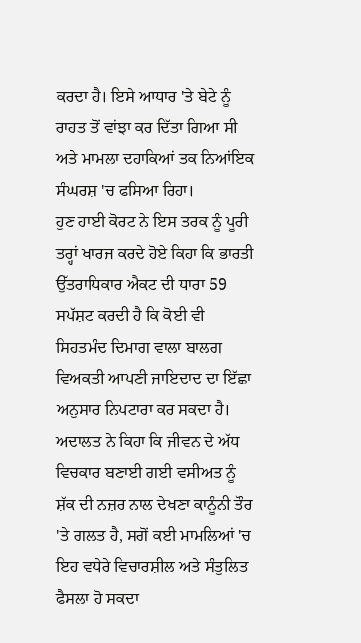ਕਰਦਾ ਹੈ। ਇਸੇ ਆਧਾਰ 'ਤੇ ਬੇਟੇ ਨੂੰ ਰਾਹਤ ਤੋਂ ਵਾਂਝਾ ਕਰ ਦਿੱਤਾ ਗਿਆ ਸੀ ਅਤੇ ਮਾਮਲਾ ਦਹਾਕਿਆਂ ਤਕ ਨਿਆਂਇਕ ਸੰਘਰਸ਼ 'ਚ ਫਸਿਆ ਰਿਹਾ।
ਹੁਣ ਹਾਈ ਕੋਰਟ ਨੇ ਇਸ ਤਰਕ ਨੂੰ ਪੂਰੀ ਤਰ੍ਹਾਂ ਖਾਰਜ ਕਰਦੇ ਹੋਏ ਕਿਹਾ ਕਿ ਭਾਰਤੀ ਉੱਤਰਾਧਿਕਾਰ ਐਕਟ ਦੀ ਧਾਰਾ 59 ਸਪੱਸ਼ਟ ਕਰਦੀ ਹੈ ਕਿ ਕੋਈ ਵੀ ਸਿਹਤਮੰਦ ਦਿਮਾਗ ਵਾਲਾ ਬਾਲਗ ਵਿਅਕਤੀ ਆਪਣੀ ਜਾਇਦਾਦ ਦਾ ਇੱਛਾ ਅਨੁਸਾਰ ਨਿਪਟਾਰਾ ਕਰ ਸਕਦਾ ਹੈ। ਅਦਾਲਤ ਨੇ ਕਿਹਾ ਕਿ ਜੀਵਨ ਦੇ ਅੱਧ ਵਿਚਕਾਰ ਬਣਾਈ ਗਈ ਵਸੀਅਤ ਨੂੰ ਸ਼ੱਕ ਦੀ ਨਜ਼ਰ ਨਾਲ ਦੇਖਣਾ ਕਾਨੂੰਨੀ ਤੌਰ 'ਤੇ ਗਲਤ ਹੈ, ਸਗੋਂ ਕਈ ਮਾਮਲਿਆਂ 'ਚ ਇਹ ਵਧੇਰੇ ਵਿਚਾਰਸ਼ੀਲ ਅਤੇ ਸੰਤੁਲਿਤ ਫੈਸਲਾ ਹੋ ਸਕਦਾ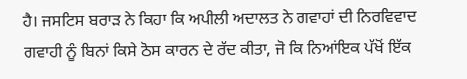ਹੈ। ਜਸਟਿਸ ਬਰਾੜ ਨੇ ਕਿਹਾ ਕਿ ਅਪੀਲੀ ਅਦਾਲਤ ਨੇ ਗਵਾਹਾਂ ਦੀ ਨਿਰਵਿਵਾਦ ਗਵਾਹੀ ਨੂੰ ਬਿਨਾਂ ਕਿਸੇ ਠੋਸ ਕਾਰਨ ਦੇ ਰੱਦ ਕੀਤਾ, ਜੋ ਕਿ ਨਿਆਂਇਕ ਪੱਖੋਂ ਇੱਕ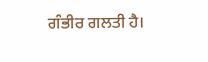ਗੰਭੀਰ ਗਲਤੀ ਹੈ।